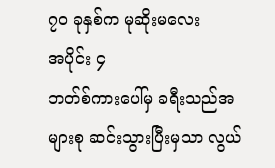၇၀ ခုနှစ်က မုဆိုးမလေး
အပိုင်း ၄
ဘတ်စ်ကားပေါ်မှ ခရီးသည်အများစု ဆင်းသွားပြီးမှသာ လွယ်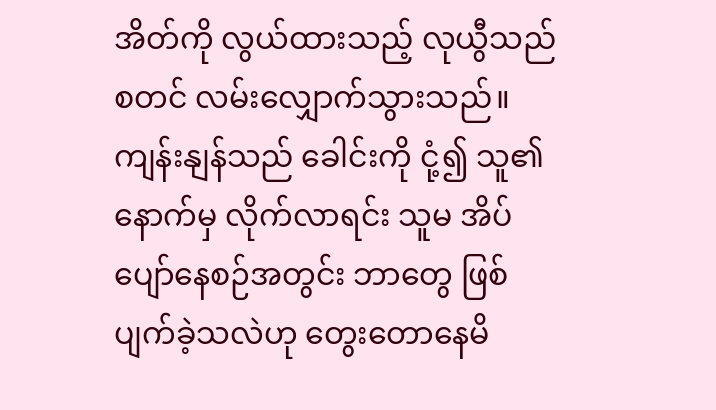အိတ်ကို လွယ်ထားသည့် လုယွီသည် စတင် လမ်းလျှောက်သွားသည်။ ကျန်းနျန်သည် ခေါင်းကို ငုံ့၍ သူ၏ နောက်မှ လိုက်လာရင်း သူမ အိပ်ပျော်နေစဉ်အတွင်း ဘာတွေ ဖြစ်ပျက်ခဲ့သလဲဟု တွေးတောနေမိ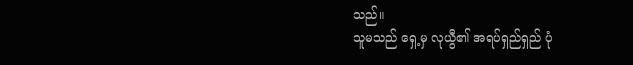သည်။
သူမသည် ရှေ့မှ လုယွီ၏ အရပ်ရှည်ရှည် ပုံ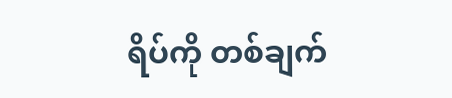ရိပ်ကို တစ်ချက်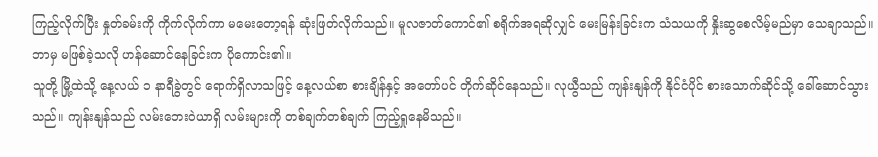ကြည့်လိုက်ပြီး နှုတ်ခမ်းကို ကိုက်လိုက်ကာ မမေးတော့ရန် ဆုံးဖြတ်လိုက်သည်။ မူလဇာတ်ကောင်၏ စရိုက်အရဆိုလျှင် မေးမြန်းခြင်းက သံသယကို နှိုးဆွစေလိမ့်မည်မှာ သေချာသည်။ ဘာမှ မဖြစ်ခဲ့သလို ဟန်ဆောင်နေခြင်းက ပိုကောင်း၏။
သူတို့ မြို့ထဲသို့ နေ့လယ် ၁ နာရီခွဲတွင် ရောက်ရှိလာသဖြင့် နေ့လယ်စာ စားချိန်နှင့် အတော်ပင် တိုက်ဆိုင်နေသည်။ လုယွီသည် ကျန်းနျန်ကို နိုင်ငံပိုင် စားသောက်ဆိုင်သို့ ခေါ်ဆောင်သွားသည်။ ကျန်းနျန်သည် လမ်းဘေးဝဲယာရှိ လမ်းများကို တစ်ချက်တစ်ချက် ကြည့်ရှုနေမိသည်။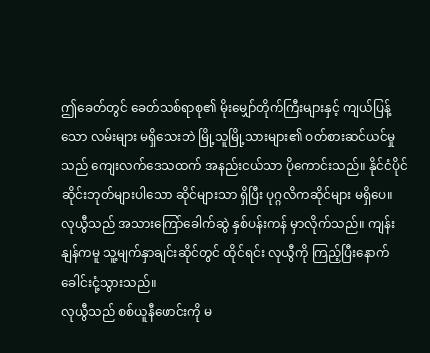ဤခေတ်တွင် ခေတ်သစ်ရာစု၏ မိုးမျှော်တိုက်ကြီးများနှင့် ကျယ်ပြန့်သော လမ်းများ မရှိသေးဘဲ မြို့သူမြို့သားများ၏ ဝတ်စားဆင်ယင်မှုသည် ကျေးလက်ဒေသထက် အနည်းငယ်သာ ပိုကောင်းသည်။ နိုင်ငံပိုင် ဆိုင်းဘုတ်များပါသော ဆိုင်များသာ ရှိပြီး ပုဂ္ဂလိကဆိုင်များ မရှိပေ။
လုယွီသည် အသားကြော်ခေါက်ဆွဲ နှစ်ပန်းကန် မှာလိုက်သည်။ ကျန်းနျန်ကမူ သူ့မျက်နှာချင်းဆိုင်တွင် ထိုင်ရင်း လုယွီကို ကြည့်ပြီးနောက် ခေါင်းငုံ့သွားသည်။
လုယွီသည် စစ်ယူနီဖောင်းကို မ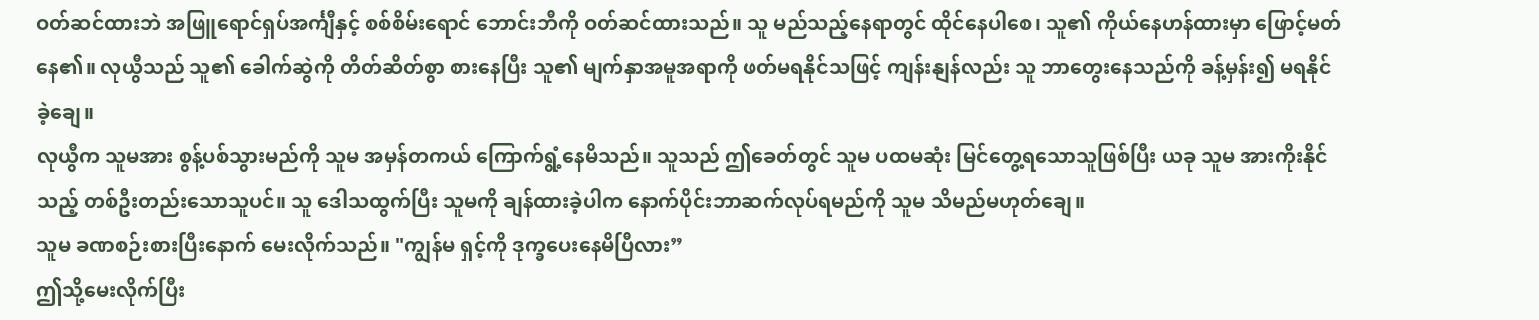ဝတ်ဆင်ထားဘဲ အဖြူရောင်ရှပ်အင်္ကျီနှင့် စစ်စိမ်းရောင် ဘောင်းဘီကို ဝတ်ဆင်ထားသည်။ သူ မည်သည့်နေရာတွင် ထိုင်နေပါစေ၊ သူ၏ ကိုယ်နေဟန်ထားမှာ ဖြောင့်မတ်နေ၏။ လုယွီသည် သူ၏ ခေါက်ဆွဲကို တိတ်ဆိတ်စွာ စားနေပြီး သူ၏ မျက်နှာအမူအရာကို ဖတ်မရနိုင်သဖြင့် ကျန်းနျန်လည်း သူ ဘာတွေးနေသည်ကို ခန့်မှန်း၍ မရနိုင်ခဲ့ချေ။
လုယွီက သူမအား စွန့်ပစ်သွားမည်ကို သူမ အမှန်တကယ် ကြောက်ရွံ့နေမိသည်။ သူသည် ဤခေတ်တွင် သူမ ပထမဆုံး မြင်တွေ့ရသောသူဖြစ်ပြီး ယခု သူမ အားကိုးနိုင်သည့် တစ်ဦးတည်းသောသူပင်။ သူ ဒေါသထွက်ပြီး သူမကို ချန်ထားခဲ့ပါက နောက်ပိုင်းဘာဆက်လုပ်ရမည်ကို သူမ သိမည်မဟုတ်ချေ။
သူမ ခဏစဉ်းစားပြီးနောက် မေးလိုက်သည်။ "ကျွန်မ ရှင့်ကို ဒုက္ခပေးနေမိပြီလား”
ဤသို့မေးလိုက်ပြီး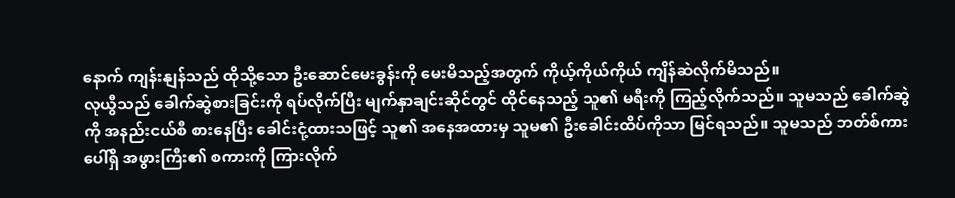နောက် ကျန်းနျန်သည် ထိုသို့သော ဦးဆောင်မေးခွန်းကို မေးမိသည့်အတွက် ကိုယ့်ကိုယ်ကိုယ် ကျိန်ဆဲလိုက်မိသည်။
လုယွီသည် ခေါက်ဆွဲစားခြင်းကို ရပ်လိုက်ပြီး မျက်နှာချင်းဆိုင်တွင် ထိုင်နေသည့် သူ၏ မရီးကို ကြည့်လိုက်သည်။ သူမသည် ခေါက်ဆွဲကို အနည်းငယ်စီ စားနေပြီး ခေါင်းငုံ့ထားသဖြင့် သူ၏ အနေအထားမှ သူမ၏ ဦးခေါင်းထိပ်ကိုသာ မြင်ရသည်။ သူမသည် ဘတ်စ်ကားပေါ်ရှိ အဖွားကြီး၏ စကားကို ကြားလိုက်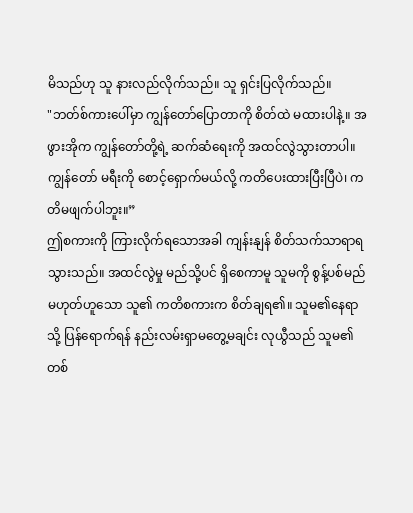မိသည်ဟု သူ နားလည်လိုက်သည်။ သူ ရှင်းပြလိုက်သည်။
"ဘတ်စ်ကားပေါ်မှာ ကျွန်တော်ပြောတာကို စိတ်ထဲ မထားပါနဲ့။ အဖွားအိုက ကျွန်တော်တို့ရဲ့ ဆက်ဆံရေးကို အထင်လွဲသွားတာပါ။ ကျွန်တော် မရီးကို စောင့်ရှောက်မယ်လို့ ကတိပေးထားပြီးပြီပဲ၊ ကတိမဖျက်ပါဘူး။”
ဤစကားကို ကြားလိုက်ရသောအခါ ကျန်းနျန် စိတ်သက်သာရာရသွားသည်။ အထင်လွဲမှု မည်သို့ပင် ရှိစေကာမူ သူမကို စွန့်ပစ်မည်မဟုတ်ဟူသော သူ၏ ကတိစကားက စိတ်ချရ၏။ သူမ၏နေရာသို့ ပြန်ရောက်ရန် နည်းလမ်းရှာမတွေ့မချင်း လုယွီသည် သူမ၏ တစ်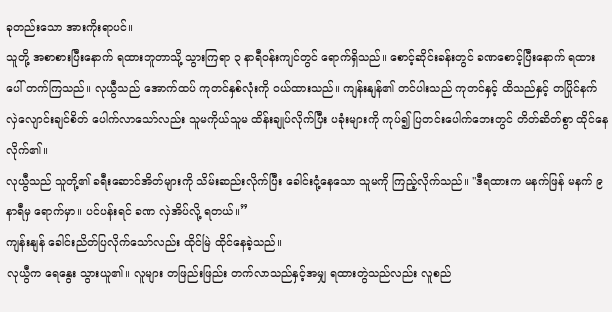ခုတည်းသော အားကိုးရာပင်။
သူတို့ အစာစားပြီးနောက် ရထားဘူတာသို့ သွားကြရာ ၃ နာရီဝန်းကျင်တွင် ရောက်ရှိသည်။ စောင့်ဆိုင်းခန်းတွင် ခဏစောင့်ပြီးနောက် ရထားပေါ် တက်ကြသည်။ လုယွီသည် အောက်ထပ် ကုတင်နှစ်လုံးကို ဝယ်ထားသည်။ ကျန်းနျန်၏ တင်ပါးသည် ကုတင်နှင့် ထိသည်နှင့် တပြိုင်နက် လှဲလျောင်းချင်စိတ် ပေါက်လာသော်လည်း သူမကိုယ်သူမ ထိန်းချုပ်လိုက်ပြီး ပခုံးများကို ကုပ်၍ ပြတင်းပေါက်ဘေးတွင် တိတ်ဆိတ်စွာ ထိုင်နေလိုက်၏။
လုယွီသည် သူတို့၏ ခရီးဆောင်အိတ်များကို သိမ်းဆည်းလိုက်ပြီး ခေါင်းငုံ့နေသော သူမကို ကြည့်လိုက်သည်။ "ဒီရထားက မနက်ဖြန် မနက် ၉ နာရီမှ ရောက်မှာ။ ပင်ပန်းရင် ခဏ လှဲအိပ်လို့ ရတယ်။”
ကျန်းနျန် ခေါင်းညိတ်ပြလိုက်သော်လည်း ထိုင်မြဲ ထိုင်နေခဲ့သည်။
လုယွီက ရေနွေး သွားယူ၏။ လူများ တဖြည်းဖြည်း တက်လာသည်နှင့်အမျှ ရထားတွဲသည်လည်း လူစည်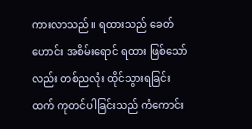ကားလာသည်။ ရထားသည် ခေတ်ဟောင်း အစိမ်းရောင် ရထား ဖြစ်သော်လည်း တစ်ညလုံး ထိုင်သွားရခြင်းထက် ကုတင်ပါခြင်းသည် ကံကောင်း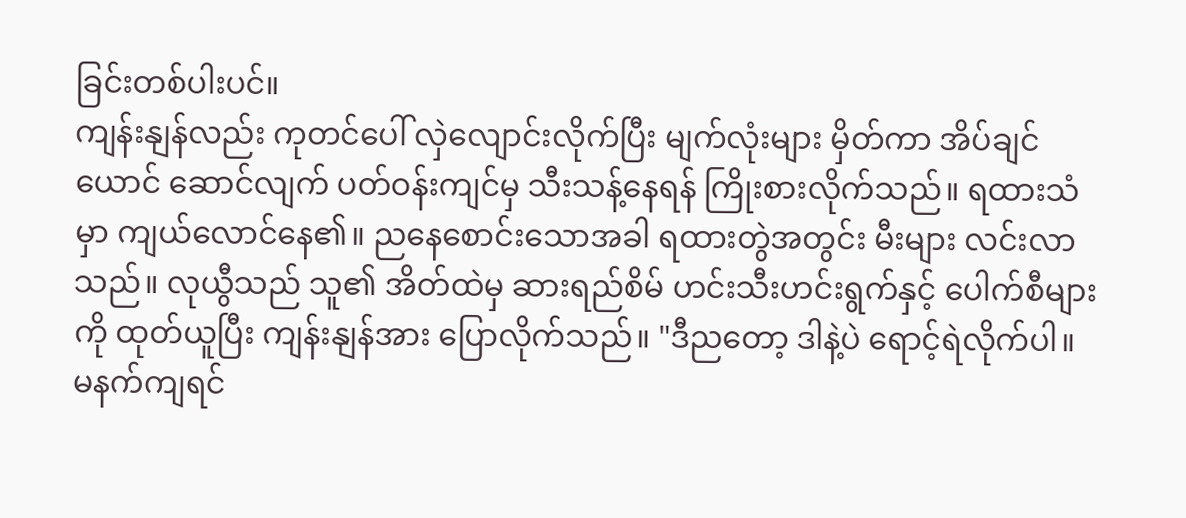ခြင်းတစ်ပါးပင်။
ကျန်းနျန်လည်း ကုတင်ပေါ် လှဲလျောင်းလိုက်ပြီး မျက်လုံးများ မှိတ်ကာ အိပ်ချင်ယောင် ဆောင်လျက် ပတ်ဝန်းကျင်မှ သီးသန့်နေရန် ကြိုးစားလိုက်သည်။ ရထားသံမှာ ကျယ်လောင်နေ၏။ ညနေစောင်းသောအခါ ရထားတွဲအတွင်း မီးများ လင်းလာသည်။ လုယွီသည် သူ၏ အိတ်ထဲမှ ဆားရည်စိမ် ဟင်းသီးဟင်းရွက်နှင့် ပေါက်စီများကို ထုတ်ယူပြီး ကျန်းနျန်အား ပြောလိုက်သည်။ "ဒီညတော့ ဒါနဲ့ပဲ ရောင့်ရဲလိုက်ပါ။ မနက်ကျရင်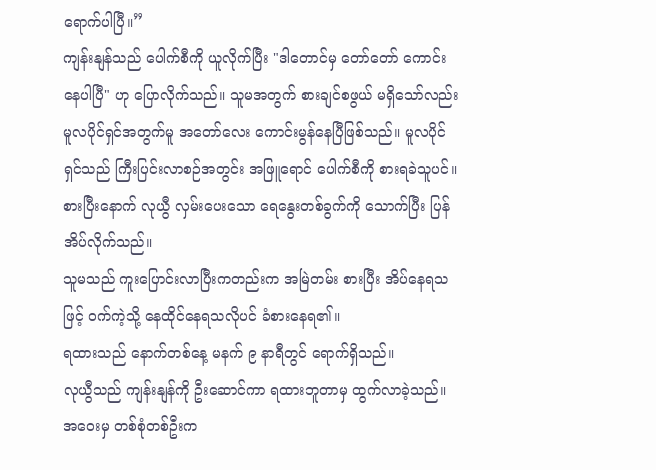ရောက်ပါပြီ။”
ကျန်းနျန်သည် ပေါက်စီကို ယူလိုက်ပြီး "ဒါတောင်မှ တော်တော် ကောင်းနေပါပြီ" ဟု ပြောလိုက်သည်။ သူမအတွက် စားချင်စဖွယ် မရှိသော်လည်း မူလပိုင်ရှင်အတွက်မူ အတော်လေး ကောင်းမွန်နေပြီဖြစ်သည်။ မူလပိုင်ရှင်သည် ကြီးပြင်းလာစဉ်အတွင်း အဖြူရောင် ပေါက်စီကို စားရခဲသူပင်။ စားပြီးနောက် လုယွီ လှမ်းပေးသော ရေနွေးတစ်ခွက်ကို သောက်ပြီး ပြန်အိပ်လိုက်သည်။
သူမသည် ကူးပြောင်းလာပြီးကတည်းက အမြဲတမ်း စားပြီး အိပ်နေရသဖြင့် ဝက်ကဲ့သို့ နေထိုင်နေရသလိုပင် ခံစားနေရ၏။
ရထားသည် နောက်တစ်နေ့ မနက် ၉ နာရီတွင် ရောက်ရှိသည်။
လုယွီသည် ကျန်းနျန်ကို ဦးဆောင်ကာ ရထားဘူတာမှ ထွက်လာခဲ့သည်။ အဝေးမှ တစ်စုံတစ်ဦးက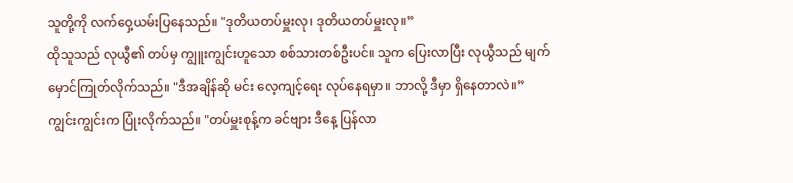သူတို့ကို လက်ဝှေ့ယမ်းပြနေသည်။ "ဒုတိယတပ်မှူးလု၊ ဒုတိယတပ်မှူးလု။”
ထိုသူသည် လုယွီ၏ တပ်မှ ကျွူးကျွင်းဟူသော စစ်သားတစ်ဦးပင်။ သူက ပြေးလာပြီး လုယွီသည် မျက်မှောင်ကြုတ်လိုက်သည်။ "ဒီအချိန်ဆို မင်း လေ့ကျင့်ရေး လုပ်နေရမှာ။ ဘာလို့ ဒီမှာ ရှိနေတာလဲ။”
ကျွင်းကျွင်းက ပြုံးလိုက်သည်။ "တပ်မှူးစုန့်က ခင်ဗျား ဒီနေ့ ပြန်လာ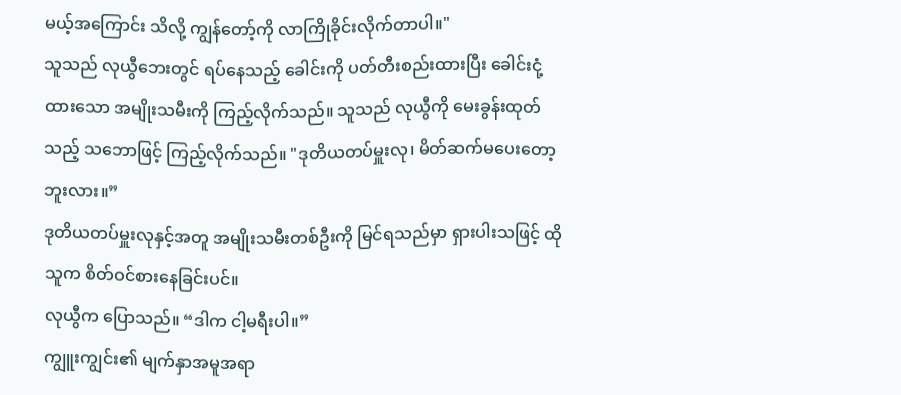မယ့်အကြောင်း သိလို့ ကျွန်တော့်ကို လာကြိုခိုင်းလိုက်တာပါ။"
သူသည် လုယွီဘေးတွင် ရပ်နေသည့် ခေါင်းကို ပတ်တီးစည်းထားပြီး ခေါင်းငုံ့ထားသော အမျိုးသမီးကို ကြည့်လိုက်သည်။ သူသည် လုယွီကို မေးခွန်းထုတ်သည့် သဘောဖြင့် ကြည့်လိုက်သည်။ "ဒုတိယတပ်မှူးလု၊ မိတ်ဆက်မပေးတော့ဘူးလား။”
ဒုတိယတပ်မှူးလုနှင့်အတူ အမျိုးသမီးတစ်ဦးကို မြင်ရသည်မှာ ရှားပါးသဖြင့် ထိုသူက စိတ်ဝင်စားနေခြင်းပင်။
လုယွီက ပြောသည်။ “ဒါက ငါ့မရီးပါ။”
ကျွူးကျွင်း၏ မျက်နှာအမူအရာ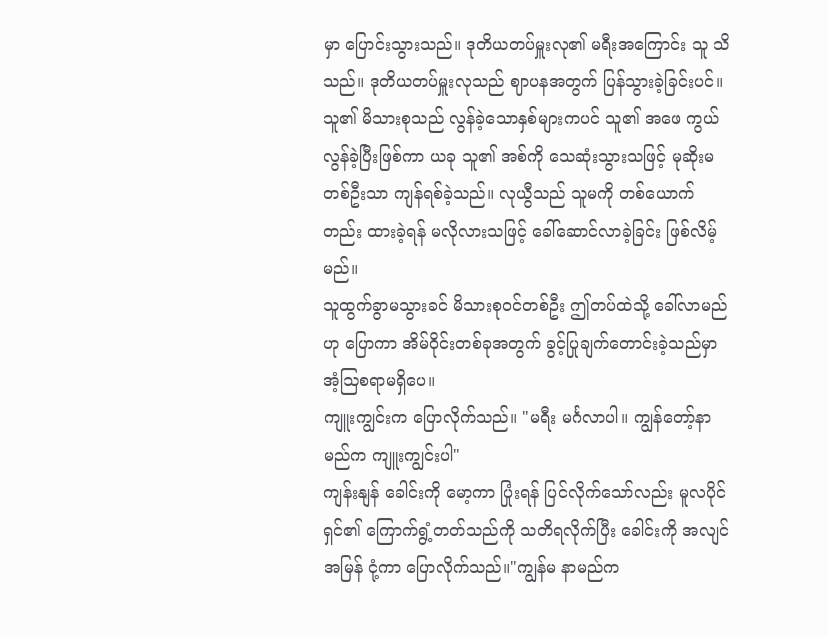မှာ ပြောင်းသွားသည်။ ဒုတိယတပ်မှူးလု၏ မရီးအကြောင်း သူ သိသည်။ ဒုတိယတပ်မှူးလုသည် ဈာပနအတွက် ပြန်သွားခဲ့ခြင်းပင်။ သူ၏ မိသားစုသည် လွန်ခဲ့သောနှစ်များကပင် သူ၏ အဖေ ကွယ်လွန်ခဲ့ပြီးဖြစ်ကာ ယခု သူ၏ အစ်ကို သေဆုံးသွားသဖြင့် မုဆိုးမတစ်ဦးသာ ကျန်ရစ်ခဲ့သည်။ လုယွီသည် သူမကို တစ်ယောက်တည်း ထားခဲ့ရန် မလိုလားသဖြင့် ခေါ်ဆောင်လာခဲ့ခြင်း ဖြစ်လိမ့်မည်။
သူထွက်ခွာမသွားခင် မိသားစုဝင်တစ်ဦး ဤတပ်ထဲသို့ ခေါ်လာမည်ဟု ပြောကာ အိမ်ဝိုင်းတစ်ခုအတွက် ခွင့်ပြုချက်တောင်းခဲ့သည်မှာ အံ့ဩစရာမရှိပေ။
ကျူးကျွင်းက ပြောလိုက်သည်။ "မရီး မင်္ဂလာပါ။ ကျွန်တော့်နာမည်က ကျူးကျွင်းပါ"
ကျန်းနျန် ခေါင်းကို မော့ကာ ပြုံးရန် ပြင်လိုက်သော်လည်း မူလပိုင်ရှင်၏ ကြောက်ရွံ့တတ်သည်ကို သတိရလိုက်ပြီး ခေါင်းကို အလျင်အမြန် ငုံ့ကာ ပြောလိုက်သည်။"ကျွန်မ နာမည်က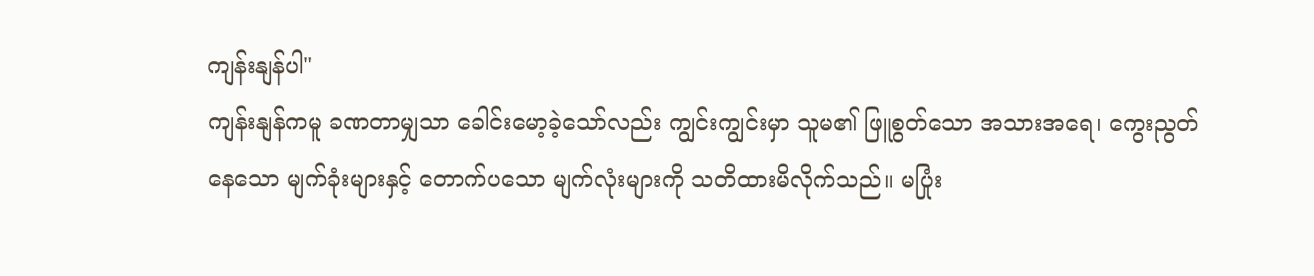ကျန်းနျန်ပါ"
ကျန်းနျန်ကမူ ခဏတာမျှသာ ခေါင်းမော့ခဲ့သော်လည်း ကျွင်းကျွင်းမှာ သူမ၏ ဖြူစွတ်သော အသားအရေ၊ ကွေးညွတ်နေသော မျက်ခုံးများနှင့် တောက်ပသော မျက်လုံးများကို သတိထားမိလိုက်သည်။ မပြုံး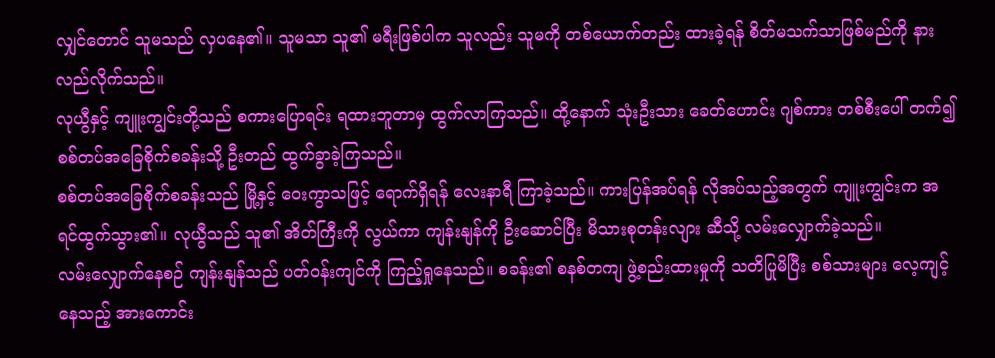လျှင်တောင် သူမသည် လှပနေ၏။ သူမသာ သူ၏ မရီးဖြစ်ပါက သူလည်း သူမကို တစ်ယောက်တည်း ထားခဲ့ရန် စိတ်မသက်သာဖြစ်မည်ကို နားလည်လိုက်သည်။
လုယွီနှင့် ကျူးကျွင်းတို့သည် စကားပြောရင်း ရထားဘူတာမှ ထွက်လာကြသည်။ ထို့နောက် သုံးဦးသား ခေတ်ဟောင်း ဂျစ်ကား တစ်စီးပေါ် တက်၍ စစ်တပ်အခြေစိုက်စခန်းသို့ ဦးတည် ထွက်ခွာခဲ့ကြသည်။
စစ်တပ်အခြေစိုက်စခန်းသည် မြို့နှင့် ဝေးကွာသဖြင့် ရောက်ရှိရန် လေးနာရီ ကြာခဲ့သည်။ ကားပြန်အပ်ရန် လိုအပ်သည့်အတွက် ကျူးကျွင်းက အရင်ထွက်သွား၏။ လုယွီသည် သူ၏ အိတ်ကြီးကို လွယ်ကာ ကျန်းနျန်ကို ဦးဆောင်ပြီး မိသားစုတန်းလျား ဆီသို့ လမ်းလျှောက်ခဲ့သည်။
လမ်းလျှောက်နေစဉ် ကျန်းနျန်သည် ပတ်ဝန်းကျင်ကို ကြည့်ရှုနေသည်။ စခန်း၏ စနစ်တကျ ဖွဲ့စည်းထားမှုကို သတိပြုမိပြီး စစ်သားများ လေ့ကျင့်နေသည့် အားကောင်း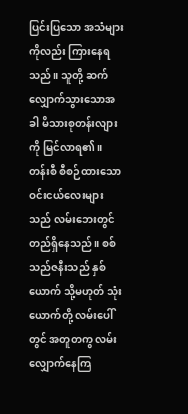ပြင်းပြသော အသံများကိုလည်း ကြားနေရသည်။ သူတို့ ဆက်လျှောက်သွားသောအခါ မိသားစုတန်းလျားကို မြင်လာရ၏။
တန်းစီ စီစဉ်ထားသော ဝင်းငယ်လေးများသည် လမ်းဘေးတွင် တည်ရှိနေသည်။ စစ်သည်ဇနီးသည် နှစ်ယောက် သို့မဟုတ် သုံးယောက်တို့ လမ်းပေါ်တွင် အတူတကွ လမ်းလျှောက်နေကြ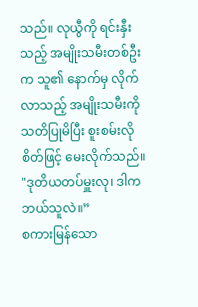သည်။ လုယွီကို ရင်းနှီးသည့် အမျိုးသမီးတစ်ဦးက သူ၏ နောက်မှ လိုက်လာသည့် အမျိုးသမီးကို သတိပြုမိပြီး စူးစမ်းလိုစိတ်ဖြင့် မေးလိုက်သည်။ "ဒုတိယတပ်မှူးလု၊ ဒါက ဘယ်သူလဲ။”
စကားမြန်သော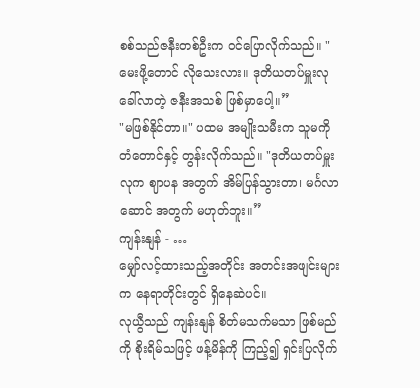စစ်သည်ဇနီးတစ်ဦးက ဝင်ပြောလိုက်သည်။ "မေးဖို့တောင် လိုသေးလား။ ဒုတိယတပ်မှူးလု ခေါ်လာတဲ့ ဇနီးအသစ် ဖြစ်မှာပေါ့။”
"မဖြစ်နိုင်တာ။" ပထမ အမျိုးသမီးက သူမကို တံတောင်နှင့် တွန်းလိုက်သည်။ "ဒုတိယတပ်မှူးလုက ဈာပန အတွက် အိမ်ပြန်သွားတာ၊ မင်္ဂလာဆောင် အတွက် မဟုတ်ဘူး။”
ကျန်းနျန် - …
မျှော်လင့်ထားသည့်အတိုင်း အတင်းအဖျင်းများက နေရာတိုင်းတွင် ရှိနေဆဲပင်။
လုယွီသည် ကျန်းနျန် စိတ်မသက်မသာ ဖြစ်မည်ကို စိုးရိမ်သဖြင့် ဖန့်မိန်ကို ကြည့်၍ ရှင်းပြလိုက်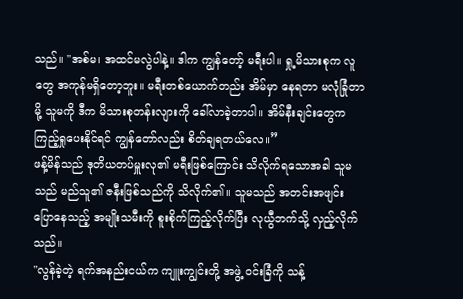သည်။ "အစ်မ၊ အထင်မလွဲပါနဲ့။ ဒါက ကျွန်တော့် မရီးပါ။ ရှု့မိသားစုက လူတွေ အကုန်မရှိတော့ဘူး။ မရီးတစ်ယောက်တည်း အိမ်မှာ နေရတာ မလုံခြုံတာမို့ သူမကို ဒီက မိသားစုတန်းလျားကို ခေါ်လာခဲ့တာပါ။ အိမ်နီးချင်းတွေက ကြည့်ရှုပေးနိုင်ရင် ကျွန်တော်လည်း စိတ်ချရတယ်လေ။”
ဖန့်မိန်သည် ဒုတိယတပ်မှူးလု၏ မရီးဖြစ်ကြောင်း သိလိုက်ရသောအခါ သူမသည် မည်သူ၏ ဇနီးဖြစ်သည်ကို သိလိုက်၏။ သူမသည် အတင်းအဖျင်း ပြောနေသည့် အမျိုးသမီးကို စူးစိုက်ကြည့်လိုက်ပြီး လုယွီဘက်သို့ လှည့်လိုက်သည်။
"လွန်ခဲ့တဲ့ ရက်အနည်းငယ်က ကျူးကျွင်းတို့ အဖွဲ့ ဝင်းခြံကို သန့်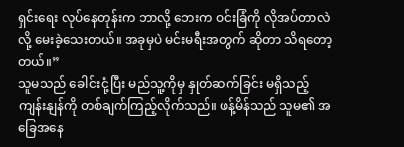ရှင်းရေး လုပ်နေတုန်းက ဘာလို့ ဘေးက ဝင်းခြံကို လိုအပ်တာလဲလို့ မေးခဲ့သေးတယ်။ အခုမှပဲ မင်းမရီးအတွက် ဆိုတာ သိရတော့တယ်။”
သူမသည် ခေါင်းငုံ့ပြီး မည်သူ့ကိုမှ နှုတ်ဆက်ခြင်း မရှိသည့် ကျန်းနျန်ကို တစ်ချက်ကြည့်လိုက်သည်။ ဖန့်မိန်သည် သူမ၏ အခြေအနေ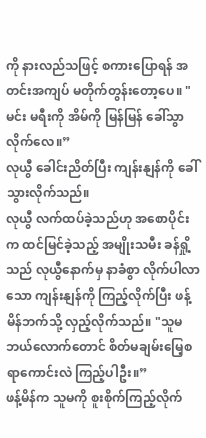ကို နားလည်သဖြင့် စကားပြောရန် အတင်းအကျပ် မတိုက်တွန်းတော့ပေ။ "မင်း မရီးကို အိမ်ကို မြန်မြန် ခေါ်သွာလိုက်လေ။”
လုယွီ ခေါင်းညိတ်ပြီး ကျန်းနျန်ကို ခေါ်သွားလိုက်သည်။
လုယွီ လက်ထပ်ခဲ့သည်ဟု အစောပိုင်းက ထင်မြင်ခဲ့သည့် အမျိုးသမီး ခန်ရှို့သည် လုယွီနောက်မှ နာခံစွာ လိုက်ပါလာသော ကျန်းနျန်ကို ကြည့်လိုက်ပြီး ဖန့်မိန်ဘက်သို့ လှည့်လိုက်သည်။ "သူမ ဘယ်လောက်တောင် စိတ်မချမ်းမြေ့စရာကောင်းလဲ ကြည့်ပါဦး။”
ဖန့်မိန်က သူမကို စူးစိုက်ကြည့်လိုက်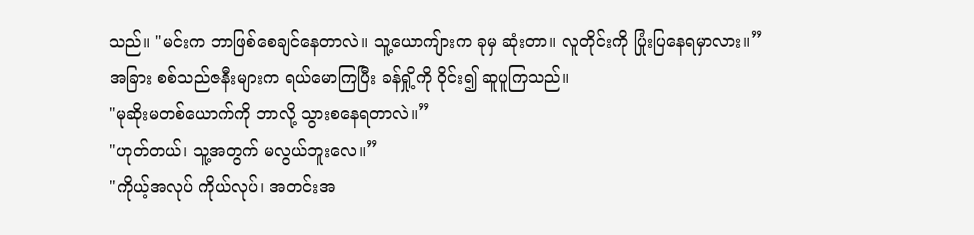သည်။ "မင်းက ဘာဖြစ်စေချင်နေတာလဲ။ သူ့ယောကျ်ားက ခုမှ ဆုံးတာ။ လူတိုင်းကို ပြုံးပြနေရမှာလား။”
အခြား စစ်သည်ဇနီးများက ရယ်မောကြပြီး ခန်ရှို့ကို ဝိုင်း၍ ဆူပူကြသည်။
"မုဆိုးမတစ်ယောက်ကို ဘာလို့ သွားစနေရတာလဲ။”
"ဟုတ်တယ်၊ သူ့အတွက် မလွယ်ဘူးလေ။”
"ကိုယ့်အလုပ် ကိုယ်လုပ်၊ အတင်းအ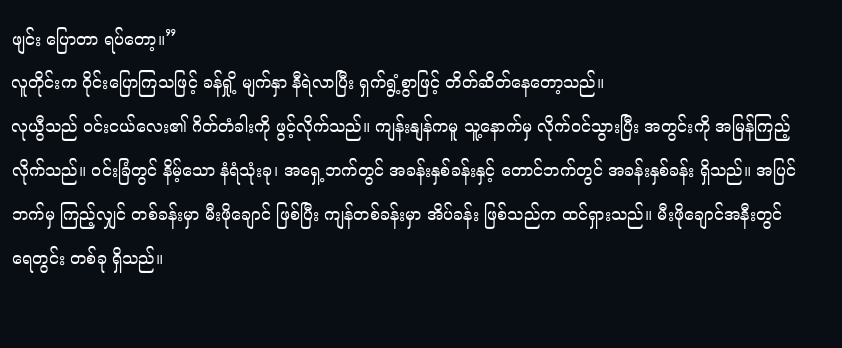ဖျင်း ပြောတာ ရပ်တော့။”
လူတိုင်းက ဝိုင်းပြောကြသဖြင့် ခန်ရှို့ မျက်နှာ နီရဲလာပြီး ရှက်ရွံ့စွာဖြင့် တိတ်ဆိတ်နေတော့သည်။
လုယွီသည် ဝင်းငယ်လေး၏ ဂိတ်တံခါးကို ဖွင့်လိုက်သည်။ ကျန်းနျန်ကမူ သူ့နောက်မှ လိုက်ဝင်သွားပြီး အတွင်းကို အမြန်ကြည့်လိုက်သည်။ ဝင်းခြံတွင် နိမ့်သော နံရံသုံးခု၊ အရှေ့ဘက်တွင် အခန်းနှစ်ခန်းနှင့် တောင်ဘက်တွင် အခန်းနှစ်ခန်း ရှိသည်။ အပြင်ဘက်မှ ကြည့်လျှင် တစ်ခန်းမှာ မီးဖိုချောင် ဖြစ်ပြီး ကျန်တစ်ခန်းမှာ အိပ်ခန်း ဖြစ်သည်က ထင်ရှားသည်။ မီးဖိုချောင်အနီးတွင် ရေတွင်း တစ်ခု ရှိသည်။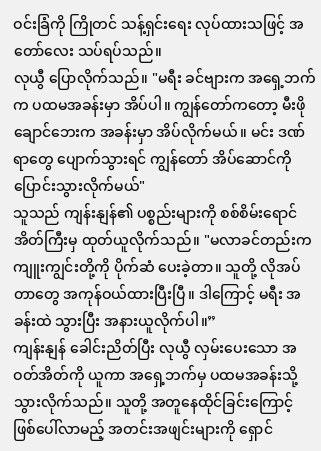ဝင်းခြံကို ကြိုတင် သန့်ရှင်းရေး လုပ်ထားသဖြင့် အတော်လေး သပ်ရပ်သည်။
လုယွီ ပြောလိုက်သည်။ "မရီး ခင်ဗျားက အရှေ့ဘက်က ပထမအခန်းမှာ အိပ်ပါ။ ကျွန်တော်ကတော့ မီးဖိုချောင်ဘေးက အခန်းမှာ အိပ်လိုက်မယ်။ မင်း ဒဏ်ရာတွေ ပျောက်သွားရင် ကျွန်တော် အိပ်ဆောင်ကို ပြောင်းသွားလိုက်မယ်"
သူသည် ကျန်းနျန်၏ ပစ္စည်းများကို စစ်စိမ်းရောင် အိတ်ကြီးမှ ထုတ်ယူလိုက်သည်။ "မလာခင်တည်းက ကျူးကျွင်းတို့ကို ပိုက်ဆံ ပေးခဲ့တာ။ သူတို့ လိုအပ်တာတွေ အကုန်ဝယ်ထားပြီးပြီ။ ဒါကြောင့် မရီး အခန်းထဲ သွားပြီး အနားယူလိုက်ပါ။”
ကျန်းနျန် ခေါင်းညိတ်ပြီး လုယွီ လှမ်းပေးသော အဝတ်အိတ်ကို ယူကာ အရှေ့ဘက်မှ ပထမအခန်းသို့ သွားလိုက်သည်။ သူတို့ အတူနေထိုင်ခြင်းကြောင့် ဖြစ်ပေါ်လာမည့် အတင်းအဖျင်းများကို ရှောင်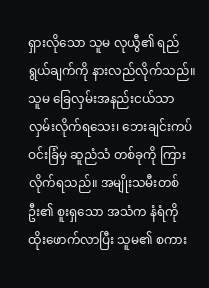ရှားလိုသော သူမ လုယွီ၏ ရည်ရွယ်ချက်ကို နားလည်လိုက်သည်။
သူမ ခြေလှမ်းအနည်းငယ်သာ လှမ်းလိုက်ရသေး၊ ဘေးချင်းကပ်ဝင်းခြံမှ ဆူညံသံ တစ်ခုကို ကြားလိုက်ရသည်။ အမျိုးသမီးတစ်ဦး၏ စူးရှသော အသံက နံရံကို ထိုးဖောက်လာပြီး သူမ၏ စကား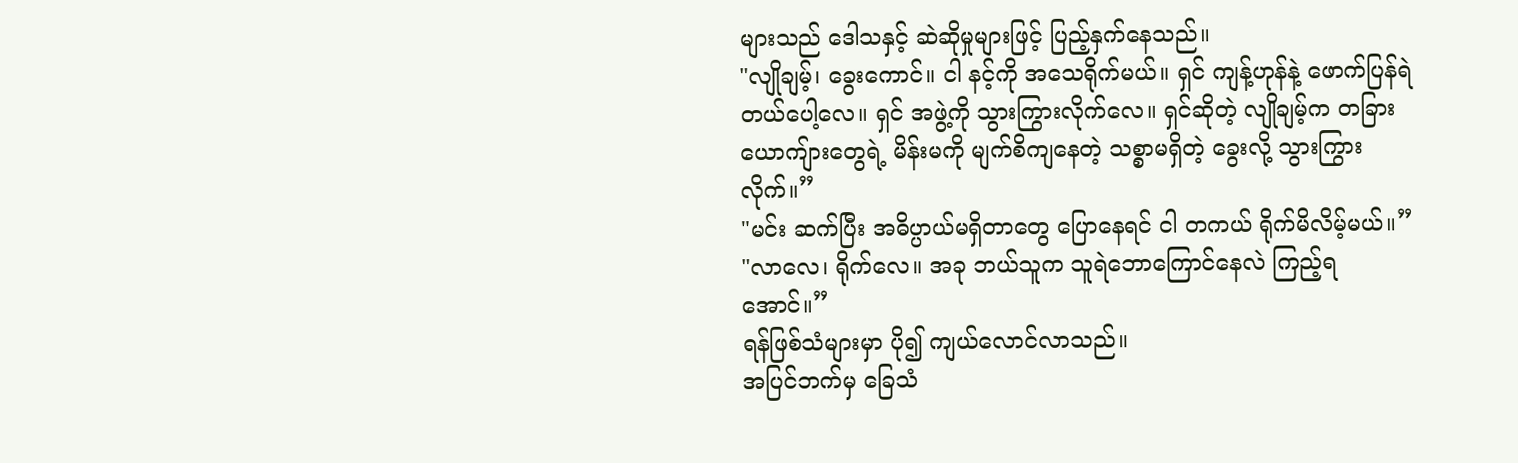များသည် ဒေါသနှင့် ဆဲဆိုမှုများဖြင့် ပြည့်နှက်နေသည်။
"လျိုချမ့်၊ ခွေးကောင်။ ငါ နင့်ကို အသေရိုက်မယ်။ ရှင် ကျန့်ဟုန်နဲ့ ဖောက်ပြန်ရဲတယ်ပေါ့လေ။ ရှင် အဖွဲ့ကို သွားကြွားလိုက်လေ။ ရှင်ဆိုတဲ့ လျိုချမ့်က တခြားယောကျ်ားတွေရဲ့ မိန်းမကို မျက်စိကျနေတဲ့ သစ္စာမရှိတဲ့ ခွေးလို့ သွားကြွားလိုက်။”
"မင်း ဆက်ပြီး အဓိပ္ပာယ်မရှိတာတွေ ပြောနေရင် ငါ တကယ် ရိုက်မိလိမ့်မယ်။”
"လာလေ၊ ရိုက်လေ။ အခု ဘယ်သူက သူရဲဘောကြောင်နေလဲ ကြည့်ရအောင်။”
ရန်ဖြစ်သံများမှာ ပို၍ ကျယ်လောင်လာသည်။
အပြင်ဘက်မှ ခြေသံ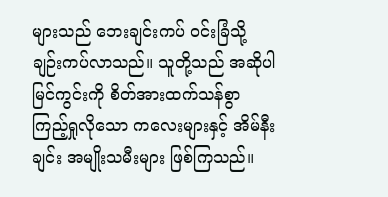များသည် ဘေးချင်းကပ် ဝင်းခြံသို့ ချဉ်းကပ်လာသည်။ သူတို့သည် အဆိုပါ မြင်ကွင်းကို စိတ်အားထက်သန်စွာ ကြည့်ရှုလိုသော ကလေးများနှင့် အိမ်နီးချင်း အမျိုးသမီးများ ဖြစ်ကြသည်။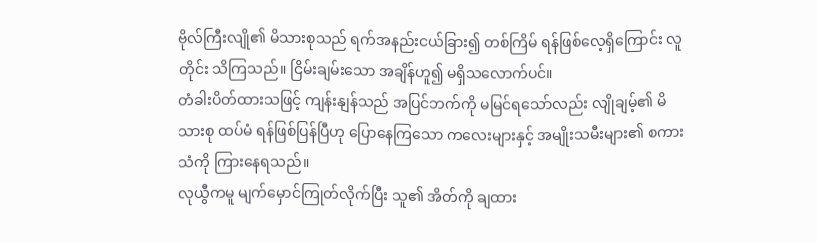ဗိုလ်ကြီးလျို၏ မိသားစုသည် ရက်အနည်းငယ်ခြား၍ တစ်ကြိမ် ရန်ဖြစ်လေ့ရှိကြောင်း လူတိုင်း သိကြသည်။ ငြိမ်းချမ်းသော အချိန်ဟူ၍ မရှိသလောက်ပင်။
တံခါးပိတ်ထားသဖြင့် ကျန်းနျန်သည် အပြင်ဘက်ကို မမြင်ရသော်လည်း လျိုချမ့်၏ မိသားစု ထပ်မံ ရန်ဖြစ်ပြန်ပြီဟု ပြောနေကြသော ကလေးများနှင့် အမျိုးသမီးများ၏ စကားသံကို ကြားနေရသည်။
လုယွီကမူ မျက်မှောင်ကြုတ်လိုက်ပြီး သူ၏ အိတ်ကို ချထား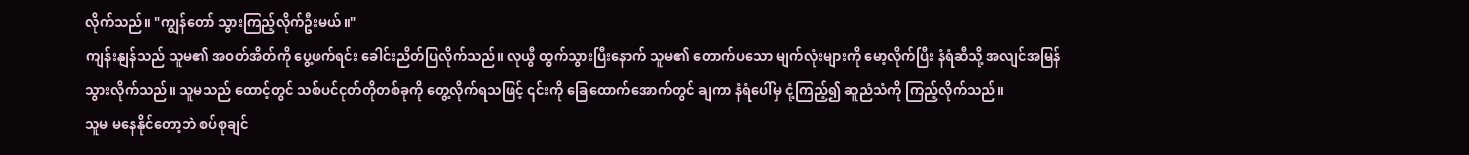လိုက်သည်။ "ကျွန်တော် သွားကြည့်လိုက်ဦးမယ်။"
ကျန်းနျန်သည် သူမ၏ အဝတ်အိတ်ကို ပွေ့ဖက်ရင်း ခေါင်းညိတ်ပြလိုက်သည်။ လုယွီ ထွက်သွားပြီးနောက် သူမ၏ တောက်ပသော မျက်လုံးများကို မော့လိုက်ပြီး နံရံဆီသို့ အလျင်အမြန် သွားလိုက်သည်။ သူမသည် ထောင့်တွင် သစ်ပင်ငုတ်တိုတစ်ခုကို တွေ့လိုက်ရသဖြင့် ၎င်းကို ခြေထောက်အောက်တွင် ချကာ နံရံပေါ်မှ ငုံ့ကြည့်၍ ဆူညံသံကို ကြည့်လိုက်သည်။
သူမ မနေနိုင်တော့ဘဲ စပ်စုချင်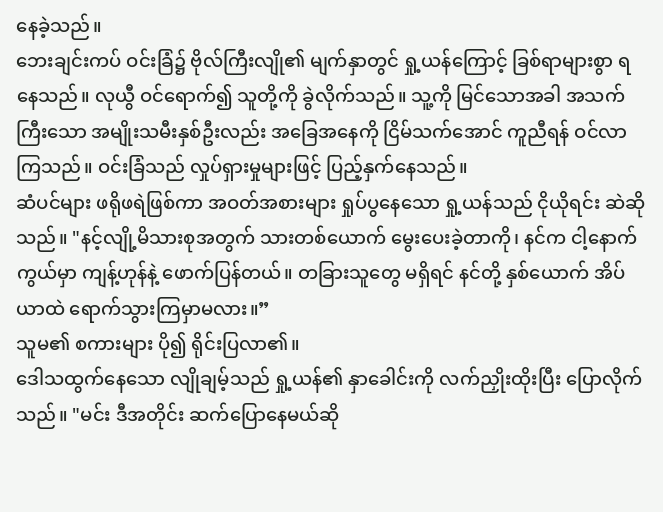နေခဲ့သည်။
ဘေးချင်းကပ် ဝင်းခြံ၌ ဗိုလ်ကြီးလျို၏ မျက်နှာတွင် ရှု့ယန်ကြောင့် ခြစ်ရာများစွာ ရနေသည်။ လုယွီ ဝင်ရောက်၍ သူတို့ကို ခွဲလိုက်သည်။ သူ့ကို မြင်သောအခါ အသက်ကြီးသော အမျိုးသမီးနှစ်ဦးလည်း အခြေအနေကို ငြိမ်သက်အောင် ကူညီရန် ဝင်လာကြသည်။ ဝင်းခြံသည် လှုပ်ရှားမှုများဖြင့် ပြည့်နှက်နေသည်။
ဆံပင်များ ဖရိုဖရဲဖြစ်ကာ အဝတ်အစားများ ရှုပ်ပွနေသော ရှု့ယန်သည် ငိုယိုရင်း ဆဲဆိုသည်။ "နင့်လျို့မိသားစုအတွက် သားတစ်ယောက် မွေးပေးခဲ့တာကို၊ နင်က ငါ့နောက်ကွယ်မှာ ကျန့်ဟုန်နဲ့ ဖောက်ပြန်တယ်။ တခြားသူတွေ မရှိရင် နင်တို့ နှစ်ယောက် အိပ်ယာထဲ ရောက်သွားကြမှာမလား။”
သူမ၏ စကားများ ပို၍ ရိုင်းပြလာ၏။
ဒေါသထွက်နေသော လျိုချမ့်သည် ရှု့ယန်၏ နှာခေါင်းကို လက်ညှိုးထိုးပြီး ပြောလိုက်သည်။ "မင်း ဒီအတိုင်း ဆက်ပြောနေမယ်ဆို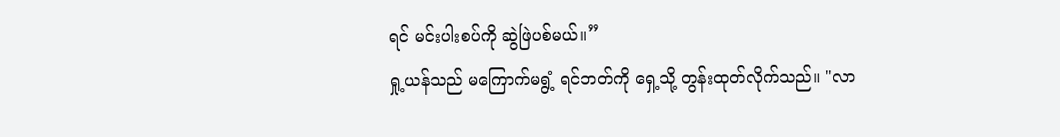ရင် မင်းပါးစပ်ကို ဆွဲဖြဲပစ်မယ်။”
ရှု့ယန်သည် မကြောက်မရွံ့ ရင်ဘတ်ကို ရှေ့သို့ တွန်းထုတ်လိုက်သည်။ "လာ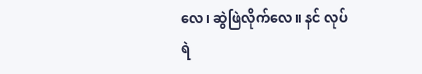လေ၊ ဆွဲဖြဲလိုက်လေ။ နင် လုပ်ရဲ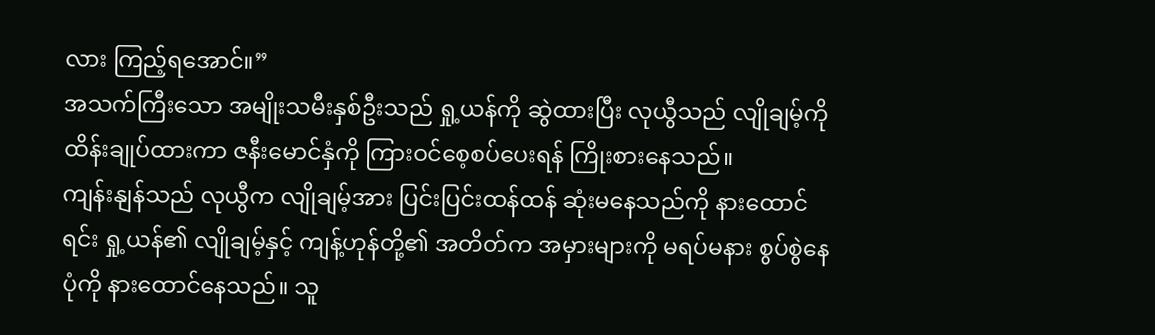လား ကြည့်ရအောင်။”
အသက်ကြီးသော အမျိုးသမီးနှစ်ဦးသည် ရှု့ယန်ကို ဆွဲထားပြီး လုယွီသည် လျိုချမ့်ကို ထိန်းချုပ်ထားကာ ဇနီးမောင်နှံကို ကြားဝင်စေ့စပ်ပေးရန် ကြိုးစားနေသည်။
ကျန်းနျန်သည် လုယွီက လျိုချမ့်အား ပြင်းပြင်းထန်ထန် ဆုံးမနေသည်ကို နားထောင်ရင်း ရှု့ယန်၏ လျိုချမ့်နှင့် ကျန့်ဟုန်တို့၏ အတိတ်က အမှားများကို မရပ်မနား စွပ်စွဲနေပုံကို နားထောင်နေသည်။ သူ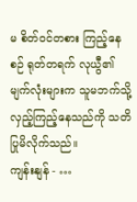မ စိတ်ဝင်တစား ကြည့်နေစဉ် ရုတ်တရက် လုယွီ၏ မျက်လုံးများက သူမဘက်သို့ လှည့်ကြည့်နေသည်ကို သတိပြုမိလိုက်သည်။
ကျန်းနျန် - …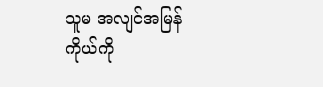သူမ အလျင်အမြန် ကိုယ်ကို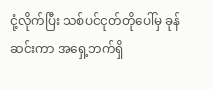ငုံ့လိုက်ပြီး သစ်ပင်ငုတ်တိုပေါ်မှ ခုန်ဆင်းကာ အရှေ့ဘက်ရှိ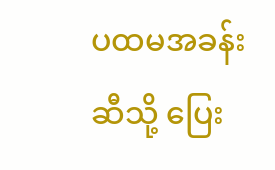ပထမအခန်းဆီသို့ ပြေး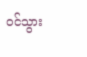ဝင်သွား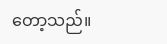တော့သည်။